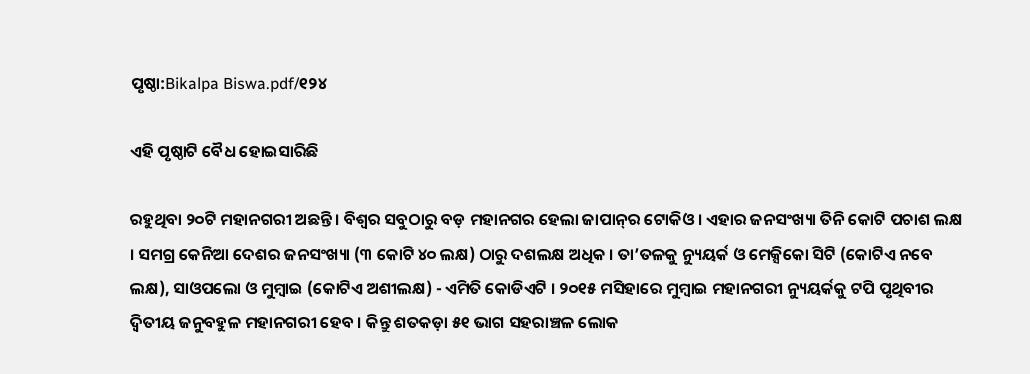ପୃଷ୍ଠା:Bikalpa Biswa.pdf/୧୨୪

ଏହି ପୃଷ୍ଠାଟି ବୈଧ ହୋଇସାରିଛି

ରହୁଥିବା ୨୦ଟି ମହାନଗରୀ ଅଛନ୍ତି । ବିଶ୍ୱର ସବୁଠାରୁ ବଡ଼ ମହାନଗର ହେଲା ଜାପାନ୍‌ର ଟୋକିଓ । ଏହାର ଜନସଂଖ୍ୟା ତିନି କୋଟି ପଚାଶ ଲକ୍ଷ । ସମଗ୍ର କେନିଆ ଦେଶର ଜନସଂଖ୍ୟା (୩ କୋଟି ୪୦ ଲକ୍ଷ) ଠାରୁ ଦଶଲକ୍ଷ ଅଧିକ । ତା’ତଳକୁ ନ୍ୟୁୟର୍କ ଓ ମେକ୍ସିକୋ ସିଟି (କୋଟିଏ ନବେ ଲକ୍ଷ), ସାଓପଲୋ ଓ ମୁମ୍ବାଇ (କୋଟିଏ ଅଶୀଲକ୍ଷ) - ଏମିତି କୋଡିଏଟି । ୨୦୧୫ ମସିହାରେ ମୁମ୍ବାଇ ମହାନଗରୀ ନ୍ୟୁୟର୍କକୁ ଟପି ପୃଥିବୀର ଦ୍ୱିତୀୟ ଜନୁବହୁଳ ମହାନଗରୀ ହେବ । କିନ୍ତୁ ଶତକଡ଼ା ୫୧ ଭାଗ ସହରାଞ୍ଚଳ ଲୋକ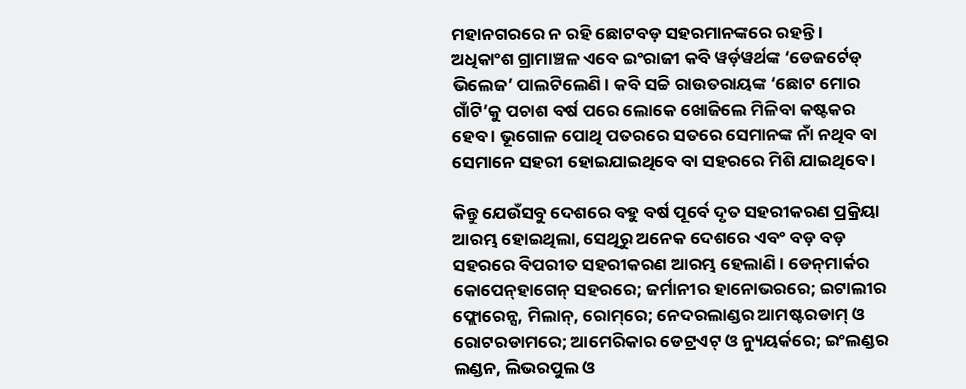ମହାନଗରରେ ନ ରହି ଛୋଟବଡ଼ ସହରମାନଙ୍କରେ ରହନ୍ତି । ଅଧିକାଂଶ ଗ୍ରାମାଞ୍ଚଳ ଏବେ ଇଂରାଜୀ କବି ୱର୍ଡ଼ୱର୍ଥଙ୍କ ‘ଡେଜର୍ଟେଡ୍ ଭିଲେଜ’ ପାଲଟିଲେଣି । କବି ସଚ୍ଚି ରାଉତରାୟଙ୍କ ‘ଛୋଟ ମୋର ଗାଁଟି’କୁ ପଚାଶ ବର୍ଷ ପରେ ଲୋକେ ଖୋଜିଲେ ମିଳିବା କଷ୍ଟକର ହେବ । ଭୂଗୋଳ ପୋଥି ପତରରେ ସତରେ ସେମାନଙ୍କ ନାଁ ନଥିବ ବା ସେମାନେ ସହରୀ ହୋଇଯାଇଥିବେ ବା ସହରରେ ମିଶି ଯାଇଥିବେ ।

କିନ୍ତୁ ଯେଉଁସବୁ ଦେଶରେ ବହୁ ବର୍ଷ ପୂର୍ବେ ଦୃତ ସହରୀକରଣ ପ୍ରକ୍ରିୟା ଆରମ୍ଭ ହୋଇଥିଲା, ସେଥିରୁ ଅନେକ ଦେଶରେ ଏବଂ ବଡ଼ ବଡ଼ ସହରରେ ବିପରୀତ ସହରୀକରଣ ଆରମ୍ଭ ହେଲାଣି । ଡେନ୍‌ମାର୍କର କୋପେନ୍‌ହାଗେନ୍ ସହରରେ; ଜର୍ମାନୀର ହାନୋଭରରେ; ଇଟାଲୀର ଫ୍ଲୋରେନ୍ସ, ମିଲାନ୍, ରୋମ୍‌ରେ; ନେଦରଲାଣ୍ଡର ଆମଷ୍ଟରଡାମ୍ ଓ ରୋଟରଡାମରେ; ଆମେରିକାର ଡେଟ୍ରଏଟ୍ ଓ ନ୍ୟୁୟର୍କରେ; ଇଂଲଣ୍ଡର ଲଣ୍ଡନ, ଲିଭରପୁଲ ଓ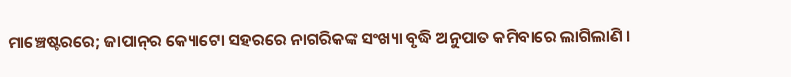ମାଞ୍ଚେଷ୍ଟରରେ; ଜାପାନ୍‌ର କ୍ୟୋଟୋ ସହରରେ ନାଗରିକଙ୍କ ସଂଖ୍ୟା ବୃଦ୍ଧି ଅନୁପାତ କମିବାରେ ଲାଗିଲାଣି ।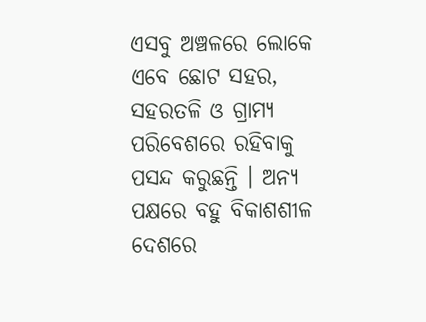ଏସବୁ ଅଞ୍ଚଳରେ ଲୋକେ ଏବେ ଛୋଟ ସହର, ସହରତଳି ଓ ଗ୍ରାମ୍ୟ ପରିବେଶରେ ରହିବାକୁ ପସନ୍ଦ କରୁଛନ୍ତି । ଅନ୍ୟ ପକ୍ଷରେ ବହୁ ବିକାଶଶୀଳ ଦେଶରେ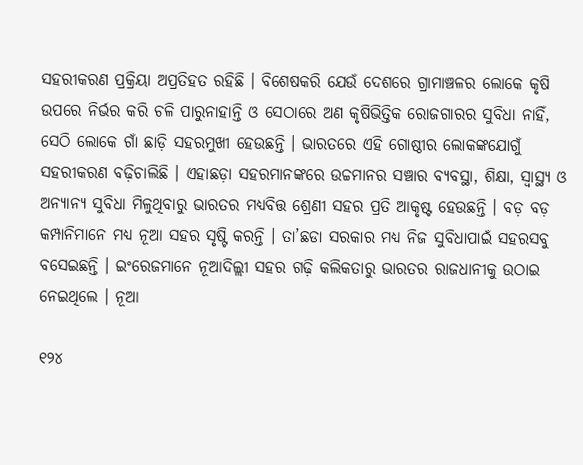ସହରୀକରଣ ପ୍ରକ୍ରିୟା ଅପ୍ରତିହତ ରହିଛି । ବିଶେଷକରି ଯେଉଁ ଦେଶରେ ଗ୍ରାମାଞ୍ଚଳର ଲୋକେ କୃଷି ଉପରେ ନିର୍ଭର କରି ଚଳି ପାରୁନାହାନ୍ତି ଓ ସେଠାରେ ଅଣ କୃଷିଭିତ୍ତିକ ରୋଜଗାରର ସୁବିଧା ନାହିଁ, ସେଠି ଲୋକେ ଗାଁ ଛାଡ଼ି ସହରମୁଖୀ ହେଉଛନ୍ତି । ଭାରତରେ ଏହି ଗୋଷ୍ଠୀର ଲୋକଙ୍କଯୋଗୁଁ ସହରୀକରଣ ବଢ଼ିଚାଲିଛି । ଏହାଛଡ଼ା ସହରମାନଙ୍କରେ ଉଚ୍ଚମାନର ସଞ୍ଚାର ବ୍ୟବସ୍ଥା, ଶିକ୍ଷା, ସ୍ୱାସ୍ଥ୍ୟ ଓ ଅନ୍ୟାନ୍ୟ ସୁବିଧା ମିଳୁଥିବାରୁ ଭାରତର ମଧ୍ୟବିତ୍ତ ଶ୍ରେଣୀ ସହର ପ୍ରତି ଆକୃଷ୍ଟ ହେଉଛନ୍ତି । ବଡ଼ ବଡ଼ କମ୍ପାନିମାନେ ମଧ୍ୟ ନୂଆ ସହର ସୃଷ୍ଟି କରନ୍ତି । ତା’ଛଡା ସରକାର ମଧ୍ୟ ନିଜ ସୁବିଧାପାଇଁ ସହରସବୁ ବସେଇଛନ୍ତି । ଇଂରେଜମାନେ ନୂଆଦିଲ୍ଲୀ ସହର ଗଢ଼ି କଲିକତାରୁ ଭାରତର ରାଜଧାନୀକୁ ଉଠାଇ ନେଇଥିଲେ । ନୂଆ

୧୨୪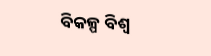ବିକଳ୍ପ ବିଶ୍ୱ